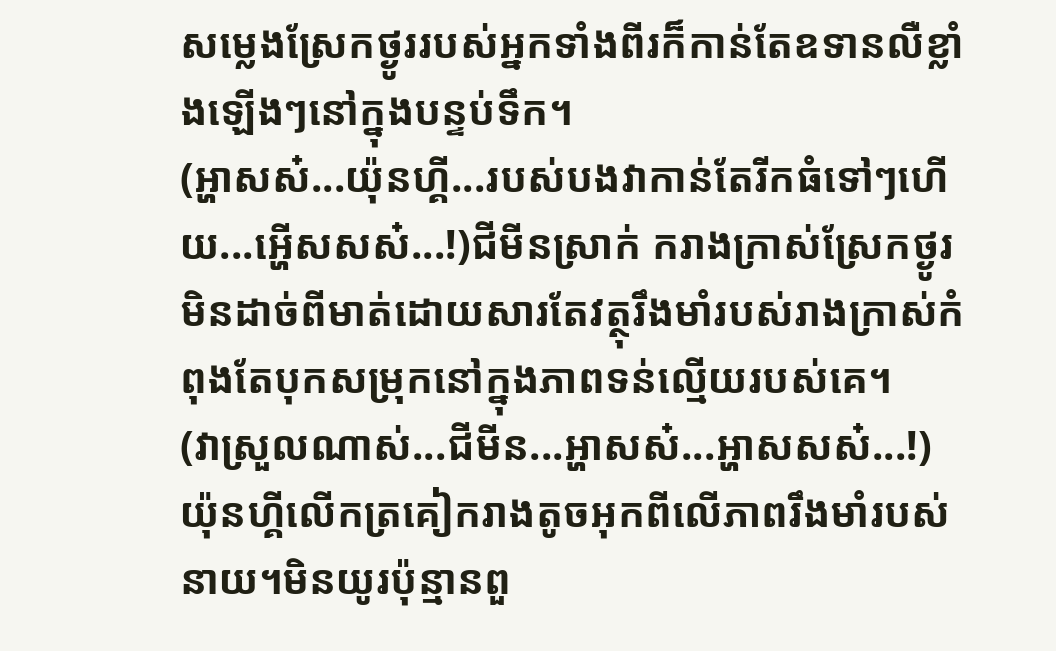សម្លេងស្រែកថ្ងូររបស់អ្នកទាំងពីរក៏កាន់តែឧទានលឺខ្លាំងឡើងៗនៅក្នុងបន្ទប់ទឹក។
(អ្ហាសស៎...យ៉ុនហ្គី...របស់បងវាកាន់តែរីកធំទៅៗហើយ...អ្ហើសសស៎...!)ជីមីនស្រាក់ ករាងក្រាស់ស្រែកថ្ងូរមិនដាច់ពីមាត់ដោយសារតែវត្ថុរឹងមាំរបស់រាងក្រាស់កំពុងតែបុកសម្រុកនៅក្នុងភាពទន់ល្មើយរបស់គេ។
(វាស្រួលណាស់...ជីមីន...អ្ហាសស៎...អ្ហាសសស៎...!)
យ៉ុនហ្គីលើកត្រគៀករាងតូចអុកពីលើភាពរឹងមាំរបស់នាយ។មិនយូរប៉ុន្មានពួ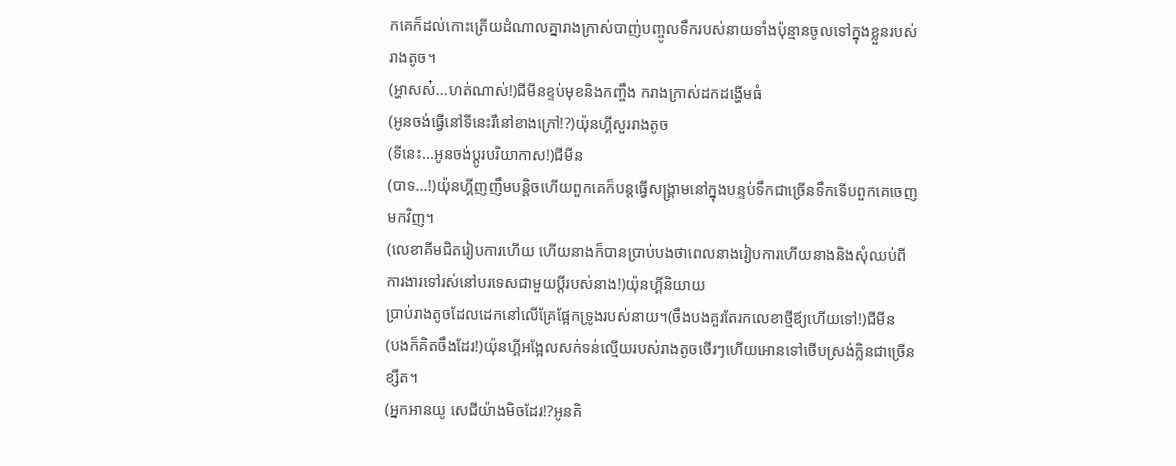កគេក៏ដល់កោះត្រើយដំណាលគ្នារាងក្រាស់បាញ់បញ្ចូលទឹករបស់នាយទាំងប៉ុន្មានចូលទៅក្នុងខ្លួនរបស់រាងតូច។
(អ្ហាសស៎...ហត់ណាស់!)ជីមីនខ្ទប់មុខនិងកញ្ចឹង ករាងក្រាស់ដកដង្ហើមធំ
(អូនចង់ធ្វើនៅទីនេះរឺនៅខាងក្រៅ!?)យ៉ុនហ្គីសួររាងតូច
(ទីនេះ...អូនចង់ប្ដូរបរិយាកាស!)ជីមីន
(បាទ...!)យ៉ុនហ្គីញញឹមបន្ដិចហើយពួកគេក៏បន្ដធ្វើសង្គ្រាមនៅក្នុងបន្ទប់ទឹកជាច្រើនទឹកទើបពួកគេចេញមកវិញ។
(លេខាគីមជិតរៀបការហើយ ហើយនាងក៏បានប្រាប់បងថាពេលនាងរៀបការហើយនាងនិងសុំឈប់ពីការងារទៅរស់នៅបរទេសជាមួយប្ដីរបស់នាង!)យ៉ុនហ្គីនិយាយ
ប្រាប់រាងតូចដែលដេកនៅលើគ្រែផ្អែកទ្រូងរបស់នាយ។(ចឹងបងគួរតែរកលេខាថ្មីឪ្យហើយទៅ!)ជីមីន
(បងក៏គិតចឹងដែរ!)យ៉ុនហ្គីអង្អែលសក់ទន់ល្មើយរបស់រាងតូចថើរៗហើយអោនទៅថើបស្រង់ក្លិនជាច្រើនខ្សឺត។
(អ្នកអានយូ សេជីយ៉ាងមិចដែរ!?អូនគិ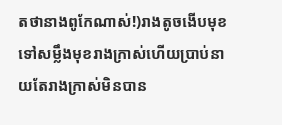តថានាងពូកែណាស់!)រាងតូចងើបមុខទៅសម្លឹងមុខរាងក្រាស់ហើយប្រាប់នាយតែរាងក្រាស់មិនបាន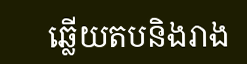ឆ្លើយតបនិងរាង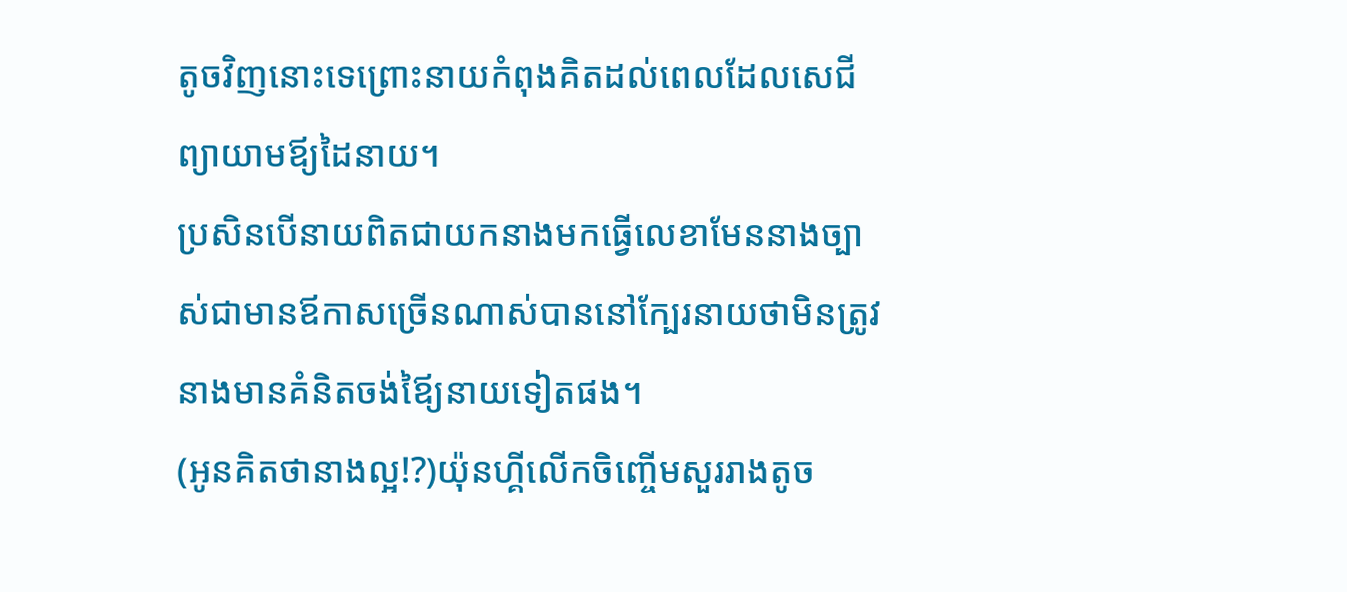តូចវិញនោះទេព្រោះនាយកំពុងគិតដល់ពេលដែលសេជីព្យាយាមឪ្យដៃនាយ។
ប្រសិនបើនាយពិតជាយកនាងមកធ្វើលេខាមែននាងច្បាស់ជាមានឪកាសច្រើនណាស់បាននៅក្បែរនាយថាមិនត្រូវនាងមានគំនិតចង់ឪ្យៃនាយទៀតផង។
(អូនគិតថានាងល្អ!?)យ៉ុនហ្គីលើកចិញ្ចើមសួររាងតូច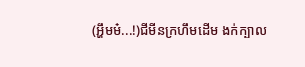(អ្ហឹមម៎...!)ជីមីនក្រហឹមដើម ងក់ក្បាល